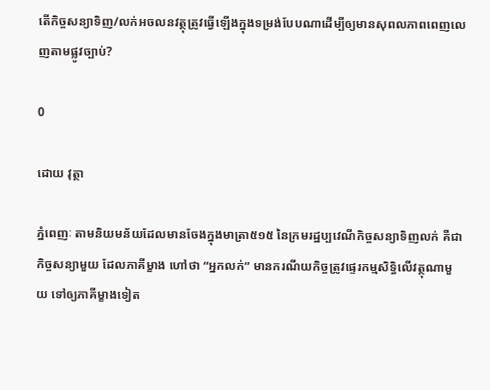តើកិច្ចសន្យាទិញ/លក់អចលនវត្ថុត្រូវធ្វើឡើងក្នុងទម្រង់បែបណាដើម្បីឲ្យមានសុពលភាពពេញលេញតាមផ្លូវច្បាប់?

0

ដោយ វុត្ថា

ភ្នំពេញៈ តាមនិយមន័យដែលមានចែងក្នុងមាត្រា៥១៥ នៃក្រមរដ្ឋប្បវេណីកិច្ចសន្យាទិញលក់ គឺជាកិច្ចសន្យាមួយ ដែលភាគីម្ខាង ហៅថា “អ្នកលក់” មានករណីយកិច្ចត្រូវផ្ទេរកម្មសិទ្ធិលើវត្ថុណាមួយ ទៅឲ្យភាគីម្ខាងទៀត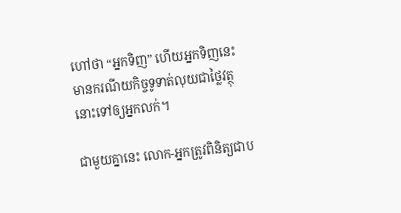ហៅថា “អ្នកទិញ” ហើយអ្នកទិញនេះ មានករណីយកិច្ចទូទាត់លុយជាថ្លៃវត្ថុនោះទៅឲ្យអ្នកលក់។

ជាមួយគ្នានេះ លោក-អ្នកត្រូវពិនិត្យជាប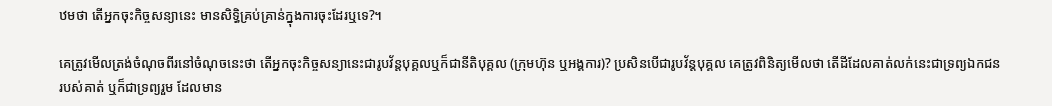ឋមថា តើអ្នកចុះកិច្ចសន្យានេះ មានសិទ្ធិគ្រប់គ្រាន់ក្នុងការចុះដែរឬទេ?។

គេត្រូវមើលត្រង់ចំណុចពីរនៅចំណុចនេះថា តើអ្នកចុះកិច្ចសន្យានេះជារូបវ័ន្តបុគ្គលឬក៏ជានីតិបុគ្គល (ក្រុមហ៊ុន ឬអង្គការ)? ប្រសិនបើជារូបវ័ន្តបុគ្គល គេត្រូវពិនិត្យមើលថា តើដីដែលគាត់លក់នេះជាទ្រព្យឯកជនរបស់គាត់ ឬក៏ជាទ្រព្យរួម ដែលមាន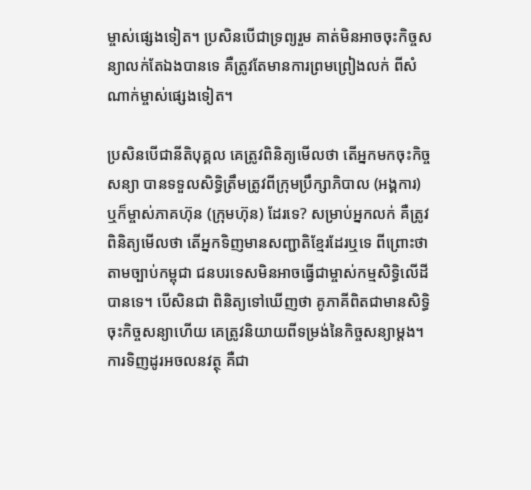ម្ចាស់ផ្សេងទៀត។ ប្រសិនបើជាទ្រព្យរួម គាត់មិនអាចចុះកិច្ចសន្យាលក់តែឯងបានទេ គឺត្រូវតែមានការព្រមព្រៀងលក់ ពីសំណាក់ម្ចាស់ផ្សេងទៀត។

ប្រសិនបើជានីតិបុគ្គល គេត្រូវពិនិត្យមើលថា តើអ្នកមកចុះកិច្ចសន្យា បានទទួលសិទ្ធិត្រឹមត្រូវពីក្រុមប្រឹក្សាភិបាល (អង្គការ) ឬក៏ម្ចាស់ភាគហ៊ុន (ក្រុមហ៊ុន) ដែរទេ? សម្រាប់អ្នកលក់ គឺត្រូវពិនិត្យមើលថា តើអ្នកទិញមានសញ្ជាតិខ្មែរដែរឬទេ ពីព្រោះថា តាមច្បាប់កម្ពុជា ជនបរទេសមិនអាចធ្វើជាម្ចាស់កម្មសិទ្ធិលើដីបានទេ។ បើសិនជា ពិនិត្យទៅឃើញថា គូភាគីពិតជាមានសិទ្ធិចុះកិច្ចសន្យាហើយ គេត្រូវនិយាយពីទម្រង់នៃកិច្ចសន្យាម្តង។ ការទិញដូរអចលនវត្ថុ គឺជា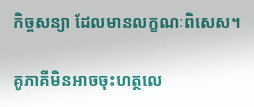កិច្ចសន្យា ដែលមានលក្ខណៈពិសេស។

គូភាគីមិនអាចចុះហត្ថលេ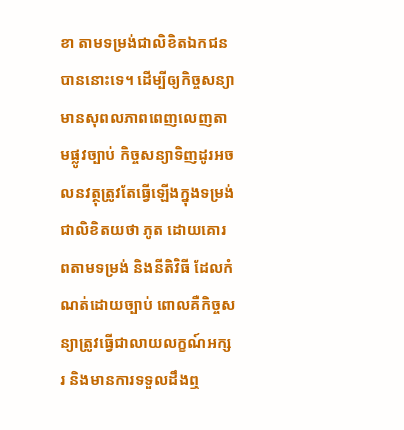ខា តាមទម្រង់ជាលិខិតឯកជនបាននោះទេ។ ដើម្បីឲ្យកិច្ចសន្យាមានសុពលភាពពេញលេញតាមផ្លូវច្បាប់ កិច្ចសន្យាទិញដូរអចលនវត្ថុត្រូវតែធ្វើឡើងក្នុងទម្រង់ជាលិខិតយថា ភូត ដោយគោរពតាមទម្រង់ និងនីតិវិធី ដែលកំណត់ដោយច្បាប់ ពោលគឺកិច្ចសន្យាត្រូវធ្វើជាលាយលក្ខណ៍អក្សរ និងមានការទទួលដឹងឮ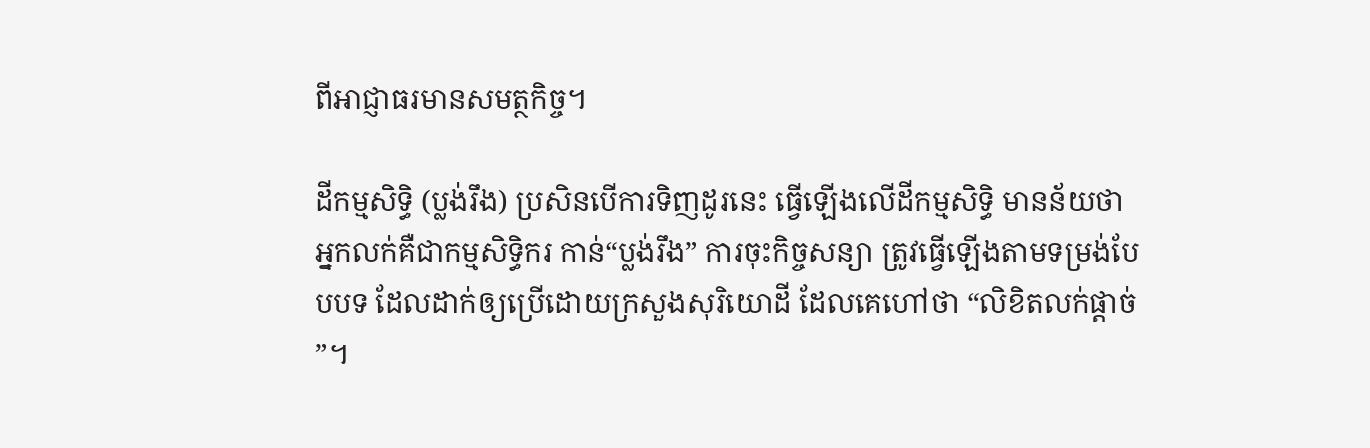ពីអាជ្ញាធរមានសមត្ថកិច្ច។

ដីកម្មសិទ្ធិ (ប្លង់រឹង) ប្រសិនបើការទិញដូរនេះ ធ្វើឡើងលើដីកម្មសិទ្ធិ មានន័យថា អ្នកលក់គឺជាកម្មសិទ្ធិករ កាន់“ប្លង់រឹង” ការចុះកិច្ចសន្យា ត្រូវធ្វើឡើងតាមទម្រង់បែបបទ ដែលដាក់ឲ្យប្រើដោយក្រសួងសុរិយោដី ដែលគេហៅថា “លិខិតលក់ផ្តាច់”។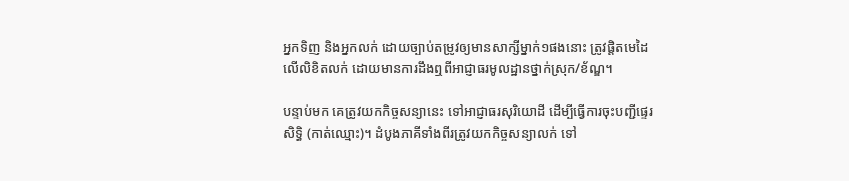អ្នកទិញ និងអ្នកលក់ ដោយច្បាប់តម្រូវឲ្យមានសាក្សីម្នាក់១ផងនោះ ត្រូវផ្តិតមេដៃលើលិខិតលក់ ដោយមានការដឹងឮពីអាជ្ញាធរមូលដ្ឋានថ្នាក់ស្រុក/ខ័ណ្ឌ។

បន្ទាប់មក គេត្រូវយកកិច្ចសន្យានេះ ទៅអាជ្ញាធរសុរិយោដី ដើម្បីធ្វើការចុះបញ្ជីផ្ទេរសិទ្ធិ (កាត់ឈ្មោះ)។ ដំបូងភាគីទាំងពីរត្រូវយកកិច្ចសន្យាលក់ ទៅ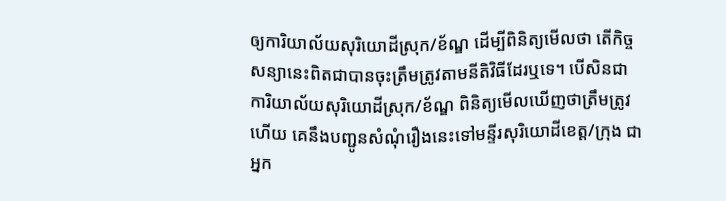ឲ្យការិយាល័យសុរិយោដីស្រុក/ខ័ណ្ឌ ដើម្បីពិនិត្យមើលថា តើកិច្ចសន្យានេះពិតជាបានចុះត្រឹមត្រូវតាមនីតិវិធីដែរឬទេ។ បើសិនជាការិយាល័យសុរិយោដីស្រុក/ខ័ណ្ឌ ពិនិត្យមើលឃើញថាត្រឹមត្រូវហើយ គេនឹងបញ្ជូនសំណុំរឿងនេះទៅមន្ទីរសុរិយោដីខេត្ត/ក្រុង ជាអ្នក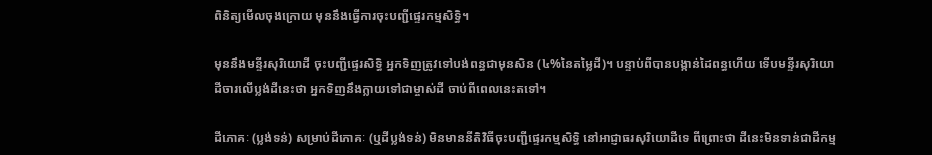ពិនិត្យមើលចុងក្រោយ មុននឹងធ្វើការចុះបញ្ជីផ្ទេរកម្មសិទ្ធិ។

មុននឹងមន្ទីរសុរិយោដី ចុះបញ្ជីផ្ទេរសិទ្ធិ អ្នកទិញត្រូវទៅបង់ពន្ធជាមុនសិន (៤%នៃតម្លៃដី)។ បន្ទាប់ពីបានបង្កាន់ដៃពន្ធហើយ ទើបមន្ទីរសុរិយោដីចារលើប្លង់ដីនេះថា អ្នកទិញនឹងក្លាយទៅជាម្ចាស់ដី ចាប់ពីពេលនេះតទៅ។

ដីភោគៈ (ប្លង់ទន់) សម្រាប់ដីភោគៈ (ឬដីប្លង់ទន់) មិនមាននីតិវិធីចុះបញ្ជីផ្ទេរកម្មសិទ្ធិ នៅអាជ្ញាធរសុរិយោដីទេ ពីព្រោះថា ដីនេះមិនទាន់ជាដីកម្ម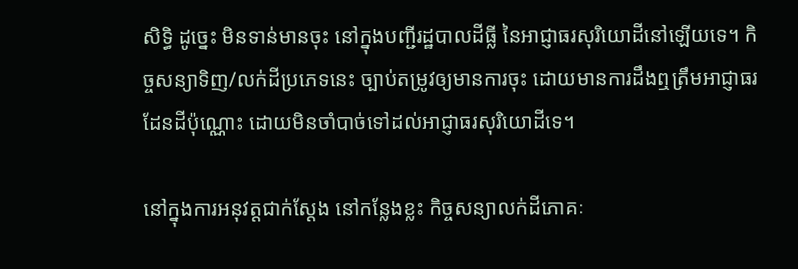សិទ្ធិ ដូច្នេះ មិនទាន់មានចុះ នៅក្នុងបញ្ជីរដ្ឋបាលដីធ្លី នៃអាជ្ញាធរសុរិយោដីនៅឡើយទេ។ កិច្ចសន្យាទិញ/លក់ដីប្រភេទនេះ ច្បាប់តម្រូវឲ្យមានការចុះ ដោយមានការដឹងឮត្រឹមអាជ្ញាធរដែនដីប៉ុណ្ណោះ ដោយមិនចាំបាច់ទៅដល់អាជ្ញាធរសុរិយោដីទេ។

នៅក្នុងការអនុវត្តជាក់ស្តែង នៅកន្លែងខ្លះ កិច្ចសន្យាលក់ដីភោគៈ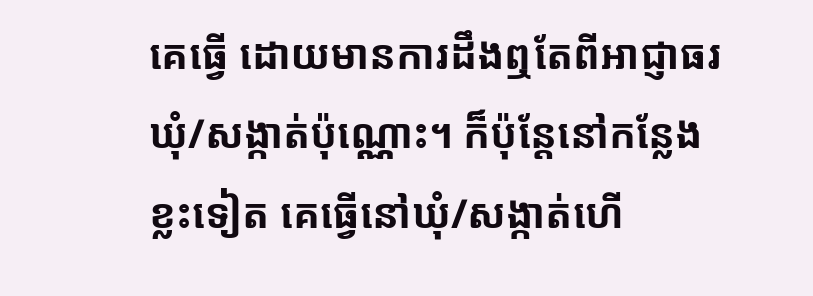គេធ្វើ ដោយមានការដឹងឮតែពីអាជ្ញាធរឃុំ/សង្កាត់ប៉ុណ្ណោះ។ ក៏ប៉ុន្តែនៅកន្លែងខ្លះទៀត គេធ្វើនៅឃុំ/សង្កាត់ហើ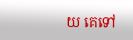យ គេទៅ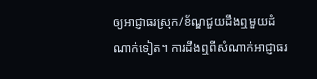ឲ្យអាជ្ញាធរស្រុក/ខ័ណ្ឌជួយដឹងឮមួយដំណាក់ទៀត។ ការដឹងឮពីសំណាក់អាជ្ញាធរ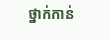ថ្នាក់កាន់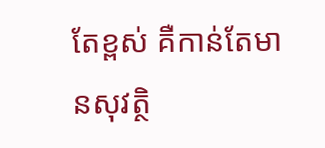តែខ្ពស់ គឺកាន់តែមានសុវត្ថិ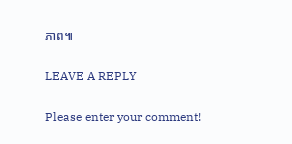ភាព៕

LEAVE A REPLY

Please enter your comment!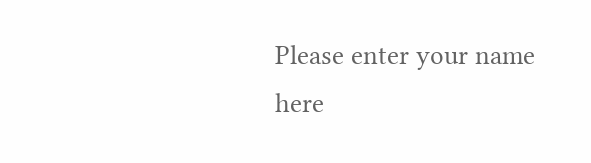Please enter your name here